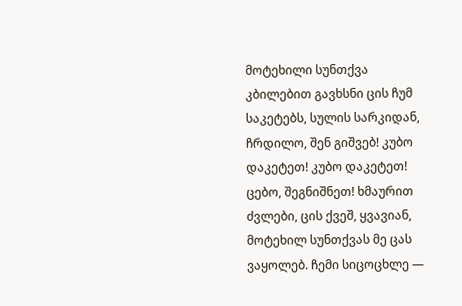მოტეხილი სუნთქვა
კბილებით გავხსნი ცის ჩუმ საკეტებს, სულის სარკიდან, ჩრდილო, შენ გიშვებ! კუბო დაკეტეთ! კუბო დაკეტეთ! ცებო, შეგნიშნეთ! ხმაურით ძვლები, ცის ქვეშ, ყვავიან, მოტეხილ სუნთქვას მე ცას ვაყოლებ. ჩემი სიცოცხლე —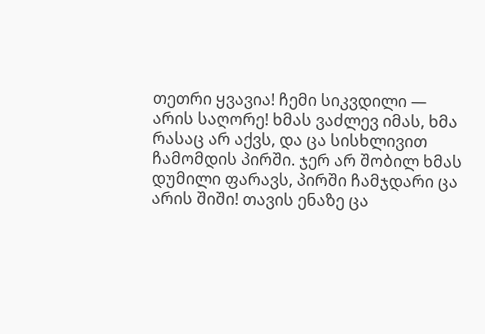თეთრი ყვავია! ჩემი სიკვდილი — არის საღორე! ხმას ვაძლევ იმას, ხმა რასაც არ აქვს, და ცა სისხლივით ჩამომდის პირში. ჯერ არ შობილ ხმას დუმილი ფარავს, პირში ჩამჯდარი ცა არის შიში! თავის ენაზე ცა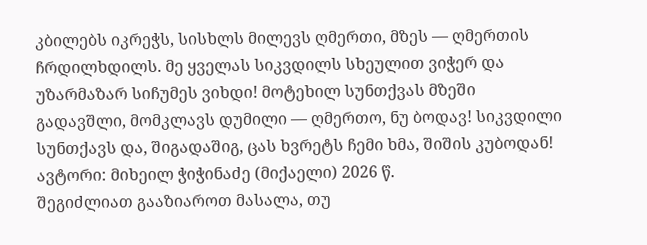კბილებს იკრეჭს, სისხლს მილევს ღმერთი, მზეს — ღმერთის ჩრდილხდილს. მე ყველას სიკვდილს სხეულით ვიჭერ და უზარმაზარ სიჩუმეს ვიხდი! მოტეხილ სუნთქვას მზეში გადავშლი, მომკლავს დუმილი — ღმერთო, ნუ ბოდავ! სიკვდილი სუნთქავს და, შიგადაშიგ, ცას ხვრეტს ჩემი ხმა, შიშის კუბოდან! ავტორი: მიხეილ ჭიჭინაძე (მიქაელი) 2026 წ.
შეგიძლიათ გააზიაროთ მასალა, თუ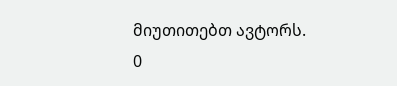მიუთითებთ ავტორს.
0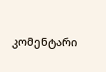კომენტარი